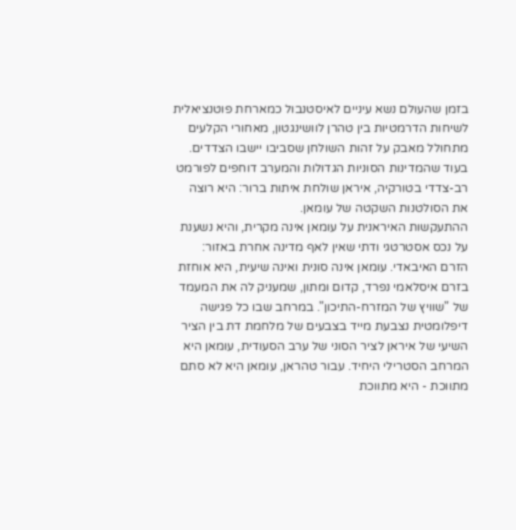בזמן שהעולם נשא עיניים לאיסטנבול כמארחת פוטנציאלית לשיחות הדרמטיות בין טהרן לוושינגטון, מאחורי הקלעים מתחולל מאבק על זהות השולחן שסביבו יישבו הצדדים. בעוד שהמדינות הסוניות הגדולות והמערב דוחפים לפורמט רב-צדדי בטורקיה, איראן שולחת איתות ברור: היא רוצה את הסולטנות השקטה של עומאן.
ההתעקשות האיראנית על עומאן אינה מקרית, והיא נשענת על נכס אסטרטגי ודתי שאין לאף מדינה אחרת באזור: הזרם האיבאדי. עומאן אינה סונית ואינה שיעית, היא אוחזת בזרם איסלאמי נפרד, קדום ומתון, שמעניק לה את המעמד של "שוויץ של המזרח-התיכון". במרחב שבו כל פגישה דיפלומטית נצבעת מייד בצבעים של מלחמת דת בין הציר השיעי של איראן לציר הסוני של ערב הסעודית, עומאן היא המרחב הסטרילי היחיד. עבור טהראן, עומאן היא לא סתם מתווכת - היא מתווכת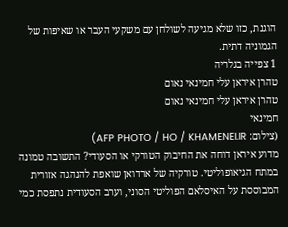הוגנת, כזו שלא מגיעה לשולחן עם משקעי העבר או שאיפות של הגמוניה דתית.
1 צפייה בגלריה
טהרן איראן עלי חמינאי נאום
טהרן איראן עלי חמינאי נאום
חמינאי
(צילום: AFP PHOTO / HO / KHAMENEI.IR)
מדוע איראן דוחה את החיבוק הטורקי או הסעודי? התשובה טמונה במתח הגיאופוליטי. טורקיה של ארדואן שואפת להנהגה אזורית המבוססת על האיסלאם הפוליטי הסוני, וערב הסעודית נתפסת כמי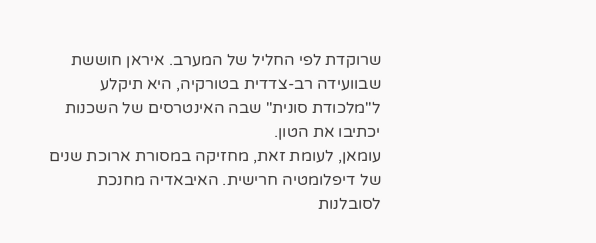שרוקדת לפי החליל של המערב. איראן חוששת שבוועידה רב-צדדית בטורקיה, היא תיקלע ל"מלכודת סונית" שבה האינטרסים של השכנות יכתיבו את הטון.
עומאן, לעומת זאת, מחזיקה במסורת ארוכת שנים של דיפלומטיה חרישית. האיבאדיה מחנכת לסובלנות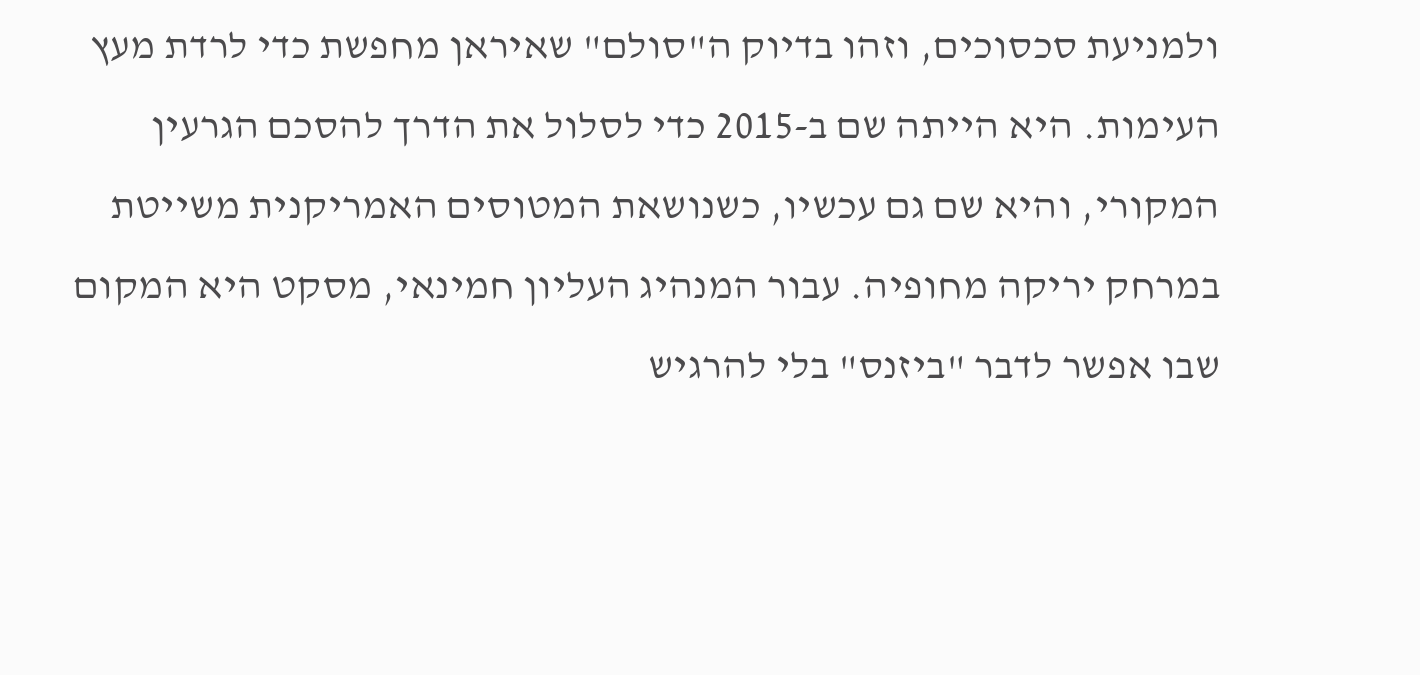ולמניעת סכסוכים, וזהו בדיוק ה"סולם" שאיראן מחפשת כדי לרדת מעץ העימות. היא הייתה שם ב-2015 כדי לסלול את הדרך להסכם הגרעין המקורי, והיא שם גם עכשיו, כשנושאת המטוסים האמריקנית משייטת במרחק יריקה מחופיה. עבור המנהיג העליון חמינאי, מסקט היא המקום שבו אפשר לדבר "ביזנס" בלי להרגיש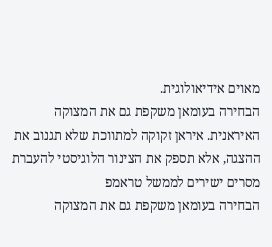מאוים אידיאולוגית.
הבחירה בעומאן משקפת גם את המצוקה האיראנית. איראן זקוקה למתווכת שלא תגנוב את ההצגה, אלא תספק את הצינור הלוגיסטי להעברת מסרים ישירים לממשל טראמפ
הבחירה בעומאן משקפת גם את המצוקה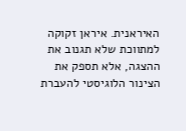האיראנית. איראן זקוקה למתווכת שלא תגנוב את ההצגה, אלא תספק את הצינור הלוגיסטי להעברת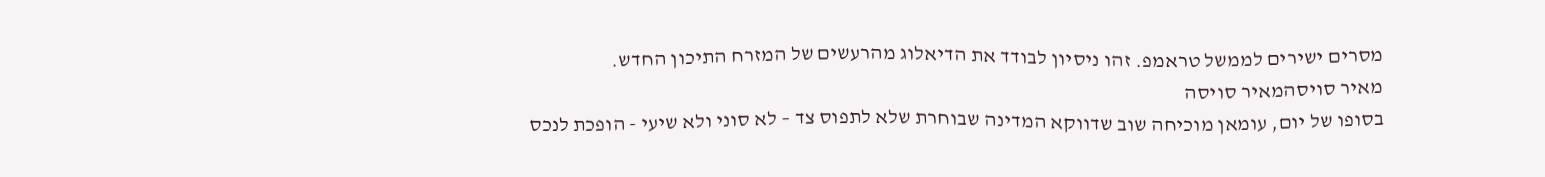מסרים ישירים לממשל טראמפ. זהו ניסיון לבודד את הדיאלוג מהרעשים של המזרח התיכון החדש.
מאיר סויסהמאיר סויסה
בסופו של יום, עומאן מוכיחה שוב שדווקא המדינה שבוחרת שלא לתפוס צד – לא סוני ולא שיעי - הופכת לנכס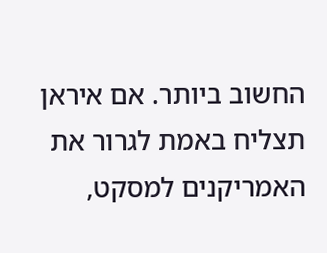החשוב ביותר. אם איראן תצליח באמת לגרור את האמריקנים למסקט,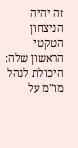זה יהיה הניצחון הטקטי הראשון שלה: היכולת לנהל מו"מ על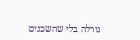גורלה בלי שהשכנים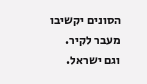הסונים יקשיבו מעבר לקיר. וגם ישראל.